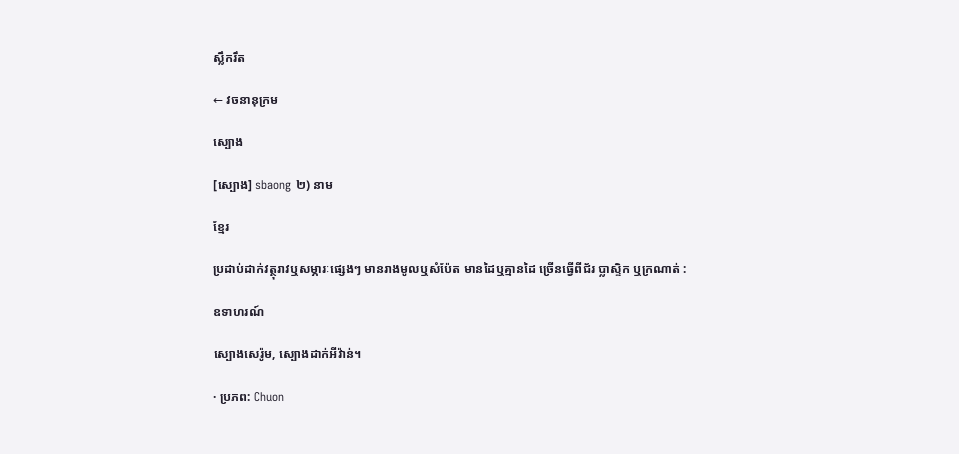ស្លឹករឹត

← វចនានុក្រម

ស្បោង

[ស្បោង] sbaong ២) នាម

ខ្មែរ

ប្រដាប់ដាក់វត្ថុរាវឬសម្ភារៈផ្សេងៗ មានរាងមូលឬសំប៉ែត មានដៃឬគ្មានដៃ ច្រើនធ្វើពីជ័រ ប្លាស្ទិក ឬក្រណាត់ :

ឧទាហរណ៍

ស្បោងសេរ៉ូម, ស្បោងដាក់អីវ៉ាន់។

· ប្រភព: Chuon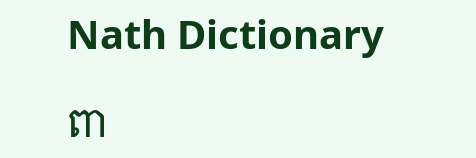Nath Dictionary

ពា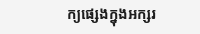ក្យផ្សេងក្នុងអក្សរ